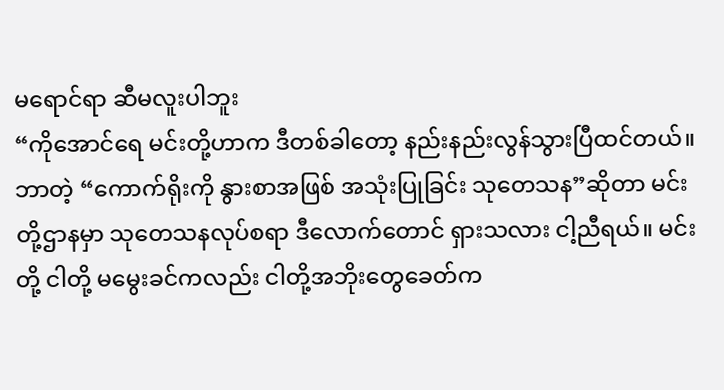မရောင်ရာ ဆီမလူးပါဘူး
“ကိုအောင်ရေ မင်းတို့ဟာက ဒီတစ်ခါတော့ နည်းနည်းလွန်သွားပြီထင်တယ်။ ဘာတဲ့ “ကောက်ရိုးကို နွားစာအဖြစ် အသုံးပြုခြင်း သုတေသန”ဆိုတာ မင်းတို့ဌာနမှာ သုတေသနလုပ်စရာ ဒီလောက်တောင် ရှားသလား ငါ့ညီရယ်။ မင်းတို့ ငါတို့ မမွေးခင်ကလည်း ငါတို့အဘိုးတွေခေတ်က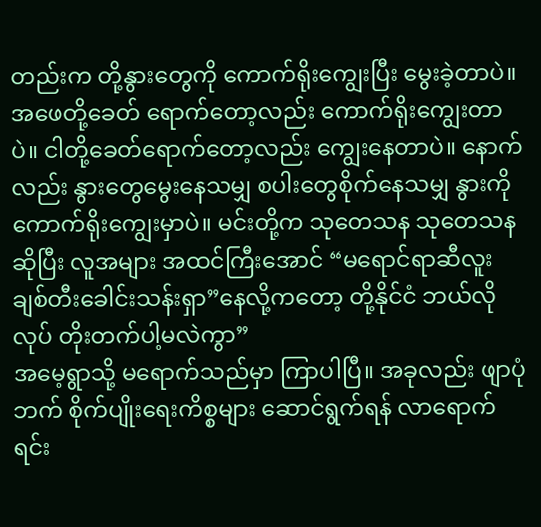တည်းက တို့နွားတွေကို ကောက်ရိုးကျွေးပြီး မွေးခဲ့တာပဲ။ အဖေတို့ခေတ် ရောက်တော့လည်း ကောက်ရိုးကျွေးတာပဲ။ ငါတို့ခေတ်ရောက်တော့လည်း ကျွေးနေတာပဲ။ နောက်လည်း နွားတွေမွေးနေသမျှ စပါးတွေစိုက်နေသမျှ နွားကို ကောက်ရိုးကျွေးမှာပဲ။ မင်းတို့က သုတေသန သုတေသန ဆိုပြီး လူအများ အထင်ကြီးအောင် “မရောင်ရာဆီလူး ချစ်တီးခေါင်းသန်းရှာ”နေလို့ကတော့ တို့နိုင်ငံ ဘယ်လိုလုပ် တိုးတက်ပါ့မလဲကွာ”
အမေ့ရွာသို့ မရောက်သည်မှာ ကြာပါပြီ။ အခုလည်း ဖျာပုံဘက် စိုက်ပျိုးရေးကိစ္စများ ဆောင်ရွက်ရန် လာရောက်ရင်း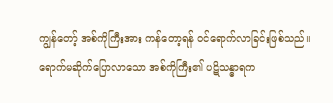ကျွန်တော့် အစ်ကိုကြီးအား ကန်တော့ရန် ဝင်ရောက်လာခြင်းဖြစ်သည်။ ရောက်မဆိုက်ပြောလာသော အစ်ကိုကြီး၏ ပဋိသန္ဓာရက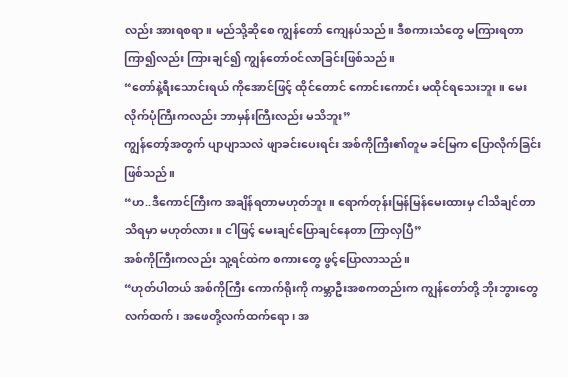လည်း အားရစရာ။ မည်သို့ဆိုစေ ကျွန်တော် ကျေနပ်သည်။ ဒီစကားသံတွေ မကြားရတာ ကြာ၍လည်း ကြားချင်၍ ကျွန်တော်ဝင်လာခြင်းဖြစ်သည်။
“တော်နဲ့ရီးသောင်းရယ် ကိုအောင်ဖြင့် ထိုင်တောင် ကောင်းကောင်း မထိုင်ရသေးဘူး။ မေးလိုက်ပုံကြီးကလည်း ဘာမှန်းကြီးလည်း မသိဘူး”
ကျွန်တော့်အတွက် ပျာပျာသလဲ ဖျာခင်းပေးရင်း အစ်ကိုကြီး၏တူမ ခင်မြက ပြောလိုက်ခြင်းဖြစ်သည်။
“ဟ..ဒီကောင်ကြီးက အချိန်ရတာမဟုတ်ဘူး။ ရောက်တုန်းမြန်မြန်မေးထားမှ ငါသိချင်တာသိရမှာ မဟုတ်လား။ ငါဖြင့် မေးချင်ပြောချင်နေတာ ကြာလှပြီ”
အစ်ကိုကြီးကလည်း သူ့ရင်ထဲက စကားတွေ ဖွင့်ပြောလာသည်။
“ဟုတ်ပါတယ် အစ်ကိုကြီး ကောက်ရိုးကို ကမ္ဘာဦးအစကတည်းက ကျွန်တော်တို့ ဘိုးဘွားတွေ လက်ထက်၊ အဖေတို့လက်ထက်ရော၊ အ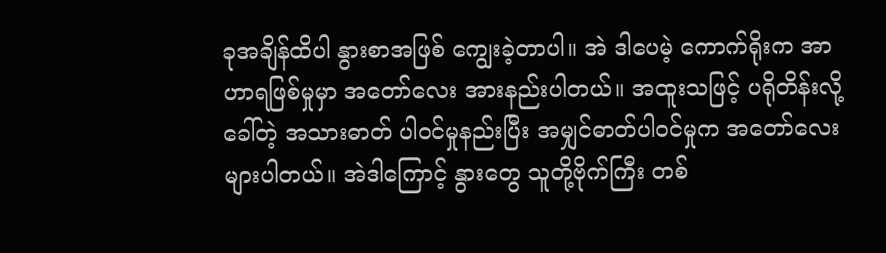ခုအချိန်ထိပါ နွားစာအဖြစ် ကျွေးခဲ့တာပါ။ အဲ ဒါပေမဲ့ ကောက်ရိုးက အာဟာရဖြစ်မှုမှာ အတော်လေး အားနည်းပါတယ်။ အထူးသဖြင့် ပရိုတိန်းလို့ခေါ်တဲ့ အသားဓာတ် ပါဝင်မှုနည်းပြီး အမျှင်ဓာတ်ပါဝင်မှုက အတော်လေး များပါတယ်။ အဲဒါကြောင့် နွားတွေ သူတို့ဗိုက်ကြီး တစ်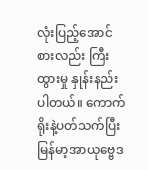လုံးပြည့်အောင်စားလည်း ကြီးထွားမှု နှုန်းနည်းပါတယ်။ ကောက်ရိုးနဲ့ပတ်သက်ပြီး မြန်မာ့အာယုဗ္ဗေဒ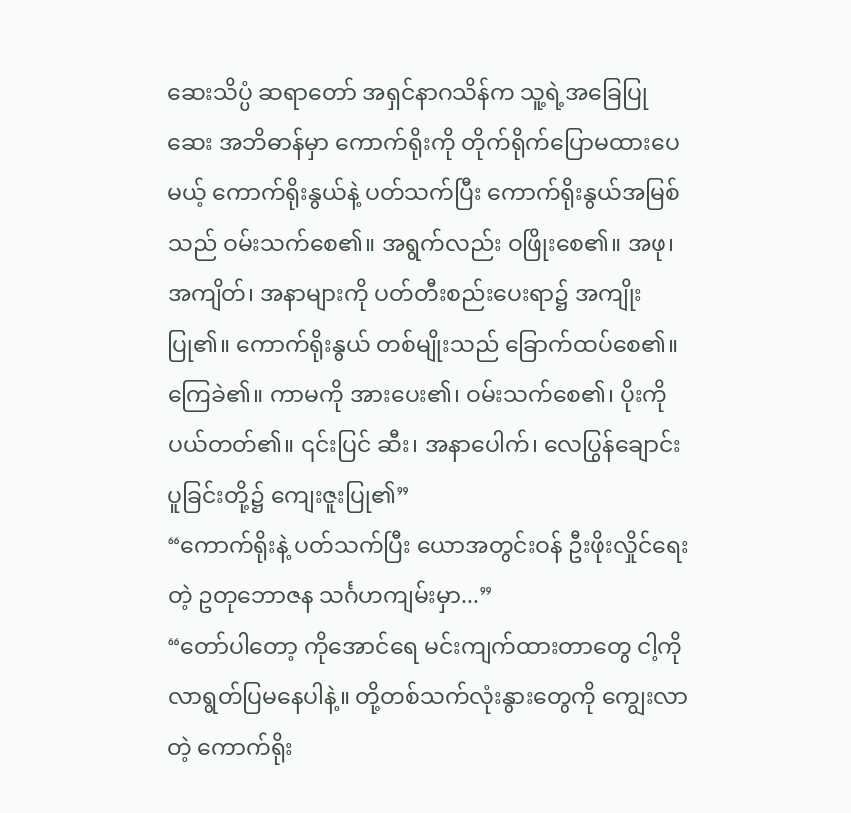ဆေးသိပ္ပံ ဆရာတော် အရှင်နာဂသိန်က သူ့ရဲ့အခြေပြုဆေး အဘိဓာန်မှာ ကောက်ရိုးကို တိုက်ရိုက်ပြောမထားပေမယ့် ကောက်ရိုးနွယ်နဲ့ ပတ်သက်ပြီး ကောက်ရိုးနွယ်အမြစ်သည် ဝမ်းသက်စေ၏။ အရွက်လည်း ဝဖြိုးစေ၏။ အဖု၊ အကျိတ်၊ အနာများကို ပတ်တီးစည်းပေးရာ၌ အကျိုးပြု၏။ ကောက်ရိုးနွယ် တစ်မျိုးသည် ခြောက်ထပ်စေ၏။ ကြေခဲ၏။ ကာမကို အားပေး၏၊ ဝမ်းသက်စေ၏၊ ပိုးကိုပယ်တတ်၏။ ၎င်းပြင် ဆီး၊ အနာပေါက်၊ လေပြွန်ချောင်းပူခြင်းတို့၌ ကျေးဇူးပြု၏”
“ကောက်ရိုးနဲ့ ပတ်သက်ပြီး ယောအတွင်းဝန် ဦးဖိုးလှိုင်ရေးတဲ့ ဥတုဘောဇန သင်္ဂဟကျမ်းမှာ...”
“တော်ပါတော့ ကိုအောင်ရေ မင်းကျက်ထားတာတွေ ငါ့ကို လာရွတ်ပြမနေပါနဲ့။ တို့တစ်သက်လုံးနွားတွေကို ကျွေးလာတဲ့ ကောက်ရိုး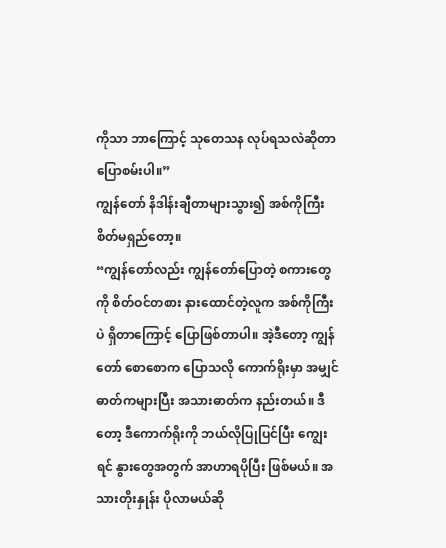ကိုသာ ဘာကြောင့် သုတေသန လုပ်ရသလဲဆိုတာ ပြောစမ်းပါ။”
ကျွန်တော် နိဒါန်းချီတာများသွား၍ အစ်ကိုကြီး စိတ်မရှည်တော့။
“ကျွန်တော်လည်း ကျွန်တော်ပြောတဲ့ စကားတွေကို စိတ်ဝင်တစား နားထောင်တဲ့လူက အစ်ကိုကြီးပဲ ရှိတာကြောင့် ပြောဖြစ်တာပါ။ အဲ့ဒီတော့ ကျွန်တော် စောစောက ပြောသလို ကောက်ရိုးမှာ အမျှင်ဓာတ်ကများပြီး အသားဓာတ်က နည်းတယ်။ ဒီတော့ ဒီကောက်ရိုးကို ဘယ်လိုပြုပြင်ပြီး ကျွေးရင် နွားတွေအတွက် အာဟာရပိုပြီး ဖြစ်မယ်။ အသားတိုးနှုန်း ပိုလာမယ်ဆို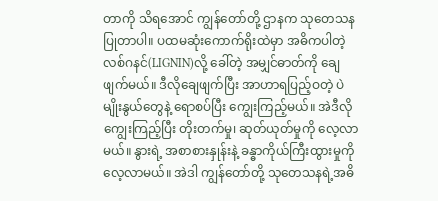တာကို သိရအောင် ကျွန်တော်တို့ ဌာနက သုတေသနပြုတာပါ။ ပထမဆုံးကောက်ရိုးထဲမှာ အဓိကပါတဲ့ လစ်ဂနင်(LIGNIN)လို့ ခေါ်တဲ့ အမျှင်ဓာတ်ကို ချေဖျက်မယ်။ ဒီလိုချေဖျက်ပြီး အာဟာရပြည့်ဝတဲ့ ပဲမျိုးနွယ်တွေနဲ့ ရောစပ်ပြီး ကျွေးကြည့်မယ်။ အဲဒီလို ကျွေးကြည့်ပြီး တိုးတက်မှု၊ ဆုတ်ယုတ်မှုကို လေ့လာမယ်။ နွားရဲ့ အစာစားနှုန်းနဲ့ ခန္ဓာကိုယ်ကြီးထွားမှုကို လေ့လာမယ်။ အဲဒါ ကျွန်တော်တို့ သုတေသနရဲ့အဓိ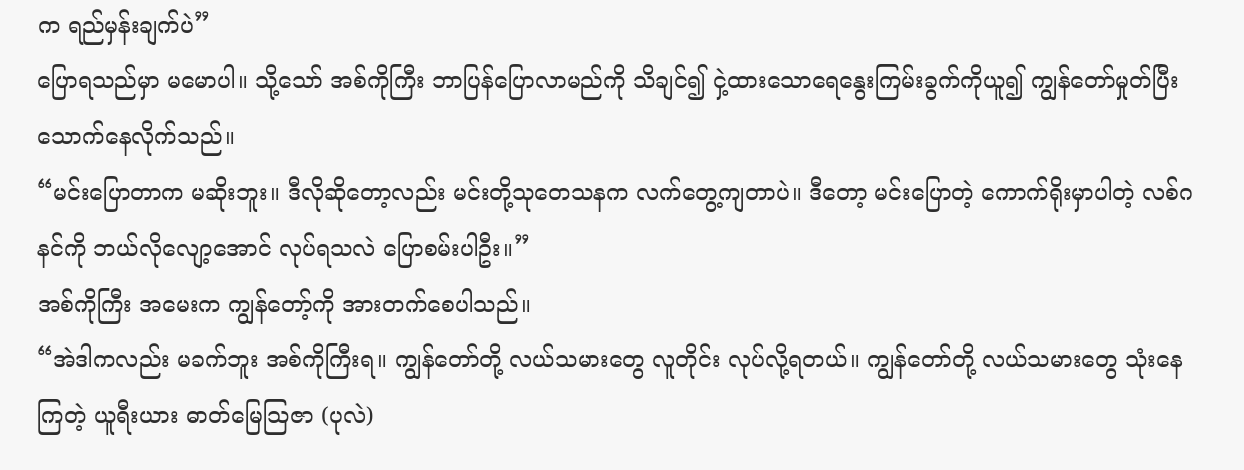က ရည်မှန်းချက်ပဲ”
ပြောရသည်မှာ မမောပါ။ သို့သော် အစ်ကိုကြီး ဘာပြန်ပြောလာမည်ကို သိချင်၍ ငှဲ့ထားသောရေနွေးကြမ်းခွက်ကိုယူ၍ ကျွန်တော်မှုတ်ပြီး သောက်နေလိုက်သည်။
“မင်းပြောတာက မဆိုးဘူး။ ဒီလိုဆိုတော့လည်း မင်းတို့သုတေသနက လက်တွေ့ကျတာပဲ။ ဒီတော့ မင်းပြောတဲ့ ကောက်ရိုးမှာပါတဲ့ လစ်ဂနင်ကို ဘယ်လိုလျော့အောင် လုပ်ရသလဲ ပြောစမ်းပါဦး။”
အစ်ကိုကြီး အမေးက ကျွန်တော့်ကို အားတက်စေပါသည်။
“အဲဒါကလည်း မခက်ဘူး အစ်ကိုကြီးရ။ ကျွန်တော်တို့ လယ်သမားတွေ လူတိုင်း လုပ်လို့ရတယ်။ ကျွန်တော်တို့ လယ်သမားတွေ သုံးနေကြတဲ့ ယူရီးယား ဓာတ်မြေသြဇာ (ပုလဲ)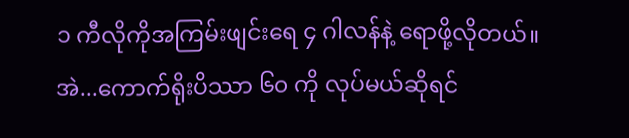၁ ကီလိုကိုအကြမ်းဖျင်းရေ ၄ ဂါလန်နဲ့ ရောဖို့လိုတယ်။ အဲ...ကောက်ရိုးပိဿာ ၆၀ ကို လုပ်မယ်ဆိုရင်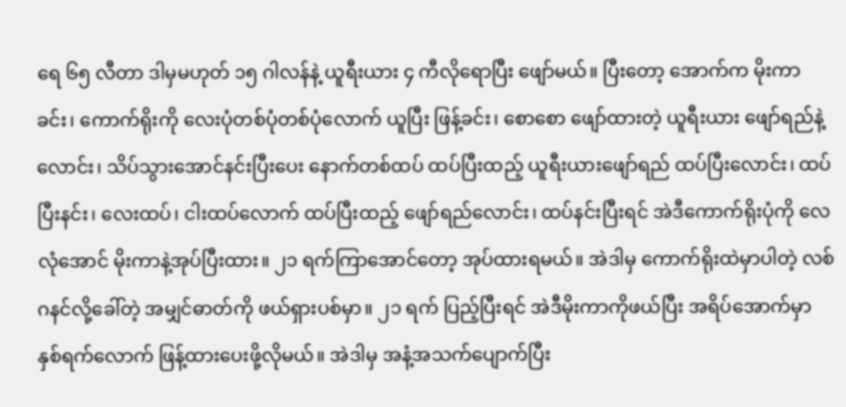ရေ ၆၅ လီတာ ဒါမှမဟုတ် ၁၅ ဂါလန်နဲ့ ယူရီးယား ၄ ကီလိုရောပြီး ဖျော်မယ်။ ပြီးတော့ အောက်က မိုးကာခင်း၊ ကောက်ရိုးကို လေးပုံတစ်ပုံတစ်ပုံလောက် ယူပြီး ဖြန့်ခင်း၊ စောစော ဖျော်ထားတဲ့ ယူရီးယား ဖျော်ရည်နဲ့လောင်း၊ သိပ်သွားအောင်နင်းပြီးပေး နောက်တစ်ထပ် ထပ်ပြီးထည့် ယူရီးယားဖျော်ရည် ထပ်ပြီးလောင်း၊ ထပ်ပြီးနင်း၊ လေးထပ်၊ ငါးထပ်လောက် ထပ်ပြီးထည့် ဖျော်ရည်လောင်း၊ ထပ်နင်းပြီးရင် အဲဒီကောက်ရိုးပုံကို လေလုံအောင် မိုးကာနဲ့အုပ်ပြီးထား။ ၂၁ ရက်ကြာအောင်တော့ အုပ်ထားရမယ်။ အဲဒါမှ ကောက်ရိုးထဲမှာပါတဲ့ လစ်ဂနင်လို့ခေါ်တဲ့ အမျှင်ဓာတ်ကို ဖယ်ရှားပစ်မှာ။ ၂၁ ရက် ပြည့်ပြီးရင် အဲဒီမိုးကာကိုဖယ်ပြီး အရိပ်အောက်မှာ နှစ်ရက်လောက် ဖြန့်ထားပေးဖို့လိုမယ်။ အဲဒါမှ အနံ့အသက်ပျောက်ပြီး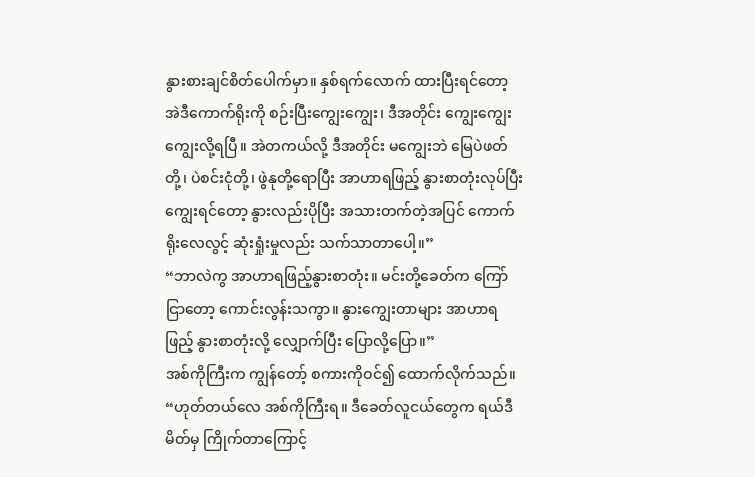နွားစားချင်စိတ်ပေါက်မှာ။ နှစ်ရက်လောက် ထားပြီးရင်တော့ အဲဒီကောက်ရိုးကို စဉ်းပြီးကျွေးကျွေး၊ ဒီအတိုင်း ကျွေးကျွေး ကျွေးလို့ရပြီ။ အဲတကယ်လို့ ဒီအတိုင်း မကျွေးဘဲ မြေပဲဖတ်တို့၊ ပဲစင်းငုံတို့၊ ဖွဲနုတို့ရောပြီး အာဟာရဖြည့် နွားစာတုံးလုပ်ပြီး ကျွေးရင်တော့ နွားလည်းပိုပြီး အသားတက်တဲ့အပြင် ကောက်ရိုးလေလွင့် ဆုံးရှုံးမှုလည်း သက်သာတာပေါ့။”
“ဘာလဲကွ အာဟာရဖြည့်နွားစာတုံး။ မင်းတို့ခေတ်က ကြော်ငြာတော့ ကောင်းလွန်းသကွာ။ နွားကျွေးတာများ အာဟာရဖြည့် နွားစာတုံးလို့ လျှောက်ပြီး ပြောလို့ပြော။”
အစ်ကိုကြီးက ကျွန်တော့် စကားကိုဝင်၍ ထောက်လိုက်သည်။
“ဟုတ်တယ်လေ အစ်ကိုကြီးရ။ ဒီခေတ်လူငယ်တွေက ရယ်ဒီမိတ်မှ ကြိုက်တာကြောင့်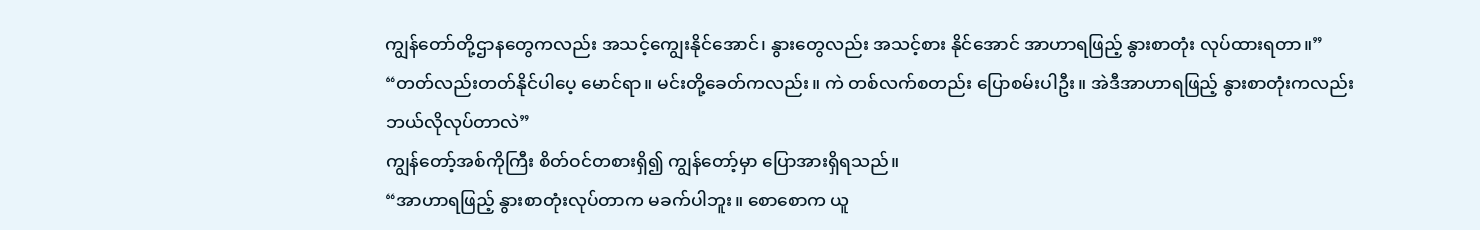ကျွန်တော်တို့ဌာနတွေကလည်း အသင့်ကျွေးနိုင်အောင်၊ နွားတွေလည်း အသင့်စား နိုင်အောင် အာဟာရဖြည့် နွားစာတုံး လုပ်ထားရတာ။”
“တတ်လည်းတတ်နိုင်ပါပေ့ မောင်ရာ။ မင်းတို့ခေတ်ကလည်း။ ကဲ တစ်လက်စတည်း ပြောစမ်းပါဦး။ အဲဒီအာဟာရဖြည့် နွားစာတုံးကလည်း ဘယ်လိုလုပ်တာလဲ”
ကျွန်တော့်အစ်ကိုကြီး စိတ်ဝင်တစားရှိ၍ ကျွန်တော့်မှာ ပြောအားရှိရသည်။
“အာဟာရဖြည့် နွားစာတုံးလုပ်တာက မခက်ပါဘူး။ စောစောက ယူ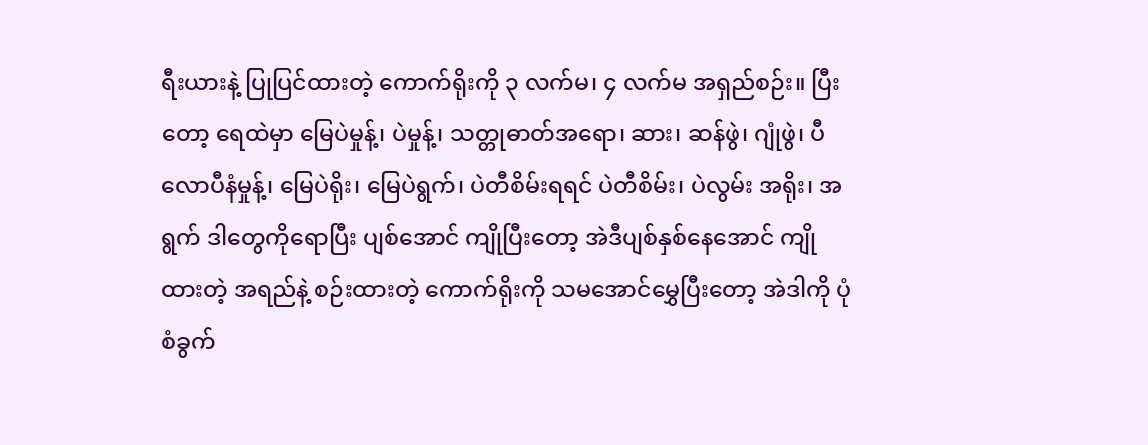ရီးယားနဲ့ ပြုပြင်ထားတဲ့ ကောက်ရိုးကို ၃ လက်မ၊ ၄ လက်မ အရှည်စဉ်း။ ပြီးတော့ ရေထဲမှာ မြေပဲမှုန့်၊ ပဲမှုန့်၊ သတ္တုဓာတ်အရော၊ ဆား၊ ဆန်ဖွဲ၊ ဂျုံဖွဲ၊ ပီလောပီနံမှုန့်၊ မြေပဲရိုး၊ မြေပဲရွက်၊ ပဲတီစိမ်းရရင် ပဲတီစိမ်း၊ ပဲလွမ်း အရိုး၊ အရွက် ဒါတွေကိုရောပြီး ပျစ်အောင် ကျိုပြီးတော့ အဲဒီပျစ်နှစ်နေအောင် ကျိုထားတဲ့ အရည်နဲ့ စဉ်းထားတဲ့ ကောက်ရိုးကို သမအောင်မွှေပြီးတော့ အဲဒါကို ပုံစံခွက်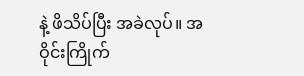နဲ့ ဖိသိပ်ပြီး အခဲလုပ်။ အဝိုင်းကြိုက်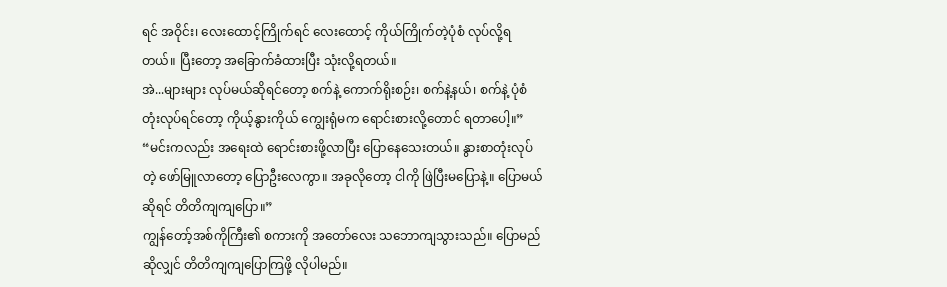ရင် အဝိုင်း၊ လေးထောင့်ကြိုက်ရင် လေးထောင့် ကိုယ်ကြိုက်တဲ့ပုံစံ လုပ်လို့ရတယ်။ ပြီးတော့ အခြောက်ခံထားပြီး သုံးလို့ရတယ်။
အဲ...များများ လုပ်မယ်ဆိုရင်တော့ စက်နဲ့ ကောက်ရိုးစဉ်း၊ စက်နဲ့နယ်၊ စက်နဲ့ ပုံစံတုံးလုပ်ရင်တော့ ကိုယ့်နွားကိုယ် ကျွေးရုံမက ရောင်းစားလို့တောင် ရတာပေါ့။”
“မင်းကလည်း အရေးထဲ ရောင်းစားဖို့လာပြီး ပြောနေသေးတယ်။ နွားစာတုံးလုပ်တဲ့ ဖော်မြူလာတော့ ပြောဦးလေကွာ။ အခုလိုတော့ ငါကို ဖြဲပြီးမပြောနဲ့။ ပြောမယ်ဆိုရင် တိတိကျကျပြော။”
ကျွန်တော့်အစ်ကိုကြီး၏ စကားကို အတော်လေး သဘောကျသွားသည်။ ပြောမည်ဆိုလျှင် တိတိကျကျပြောကြဖို့ လိုပါမည်။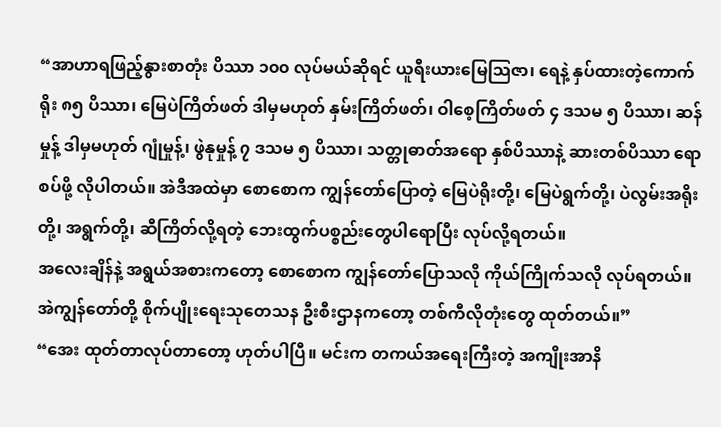“အာဟာရဖြည့်နွားစာတုံး ပိဿာ ၁၀၀ လုပ်မယ်ဆိုရင် ယူရီးယားမြေသြဇာ၊ ရေနဲ့ နှပ်ထားတဲ့ကောက်ရိုး ၈၅ ပိဿာ၊ မြေပဲကြိတ်ဖတ် ဒါမှမဟုတ် နှမ်းကြိတ်ဖတ်၊ ဝါစေ့ကြိတ်ဖတ် ၄ ဒသမ ၅ ပိဿာ၊ ဆန်မှုန့် ဒါမှမဟုတ် ဂျုံမှုန့်၊ ဖွဲနုမှုန့် ၇ ဒသမ ၅ ပိဿာ၊ သတ္တုဓာတ်အရော နှစ်ပိဿာနဲ့ ဆားတစ်ပိဿာ ရောစပ်ဖို့ လိုပါတယ်။ အဲဒီအထဲမှာ စောစောက ကျွန်တော်ပြောတဲ့ မြေပဲရိုးတို့၊ မြေပဲရွက်တို့၊ ပဲလွမ်းအရိုးတို့၊ အရွက်တို့၊ ဆီကြိတ်လို့ရတဲ့ ဘေးထွက်ပစ္စည်းတွေပါရောပြီး လုပ်လို့ရတယ်။
အလေးချိန်နဲ့ အရွယ်အစားကတော့ စောစောက ကျွန်တော်ပြောသလို ကိုယ်ကြိုက်သလို လုပ်ရတယ်။ အဲကျွန်တော်တို့ စိုက်ပျိုးရေးသုတေသန ဦးစီးဌာနကတော့ တစ်ကီလိုတုံးတွေ ထုတ်တယ်။”
“အေး ထုတ်တာလုပ်တာတော့ ဟုတ်ပါပြီ။ မင်းက တကယ်အရေးကြီးတဲ့ အကျိုးအာနိ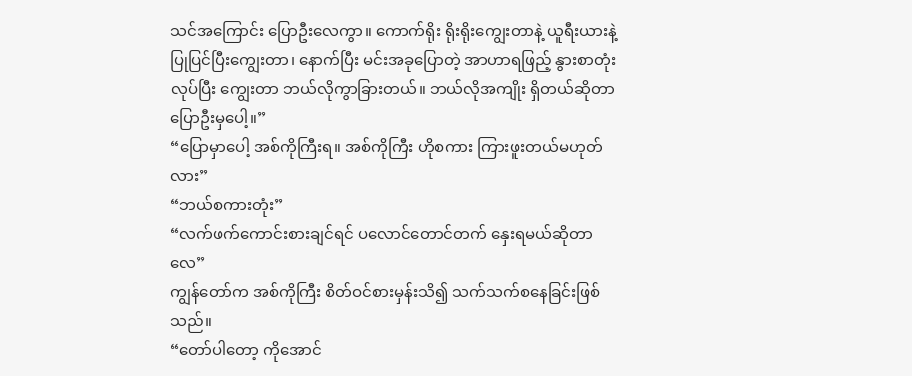သင်အကြောင်း ပြောဦးလေကွာ။ ကောက်ရိုး ရိုးရိုးကျွေးတာနဲ့ ယူရီးယားနဲ့ ပြုပြင်ပြီးကျွေးတာ၊ နောက်ပြီး မင်းအခုပြောတဲ့ အာဟာရဖြည့် နွားစာတုံးလုပ်ပြီး ကျွေးတာ ဘယ်လိုကွာခြားတယ်။ ဘယ်လိုအကျိုး ရှိတယ်ဆိုတာ ပြောဦးမှပေါ့။”
“ပြောမှာပေါ့ အစ်ကိုကြီးရ။ အစ်ကိုကြီး ဟိုစကား ကြားဖူးတယ်မဟုတ်လား”
“ဘယ်စကားတုံး”
“လက်ဖက်ကောင်းစားချင်ရင် ပလောင်တောင်တက် နှေးရမယ်ဆိုတာလေ”
ကျွန်တော်က အစ်ကိုကြီး စိတ်ဝင်စားမှန်းသိ၍ သက်သက်စနေခြင်းဖြစ်သည်။
“တော်ပါတော့ ကိုအောင်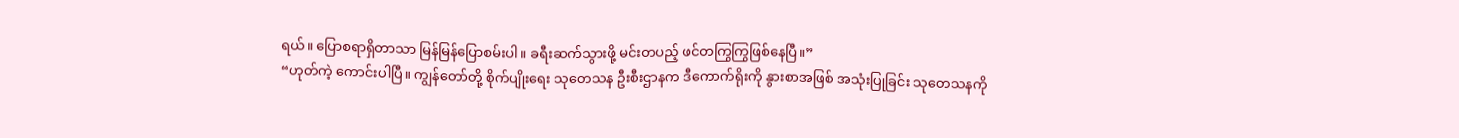ရယ်။ ပြောစရာရှိတာသာ မြန်မြန်ပြောစမ်းပါ။ ခရီးဆက်သွားဖို့ မင်းတပည့် ဖင်တကြွကြွဖြစ်နေပြီ။”
“ဟုတ်ကဲ့ ကောင်းပါပြီ။ ကျွန်တော်တို့ စိုက်ပျိုးရေး သုတေသန ဦးစီးဌာနက ဒီကောက်ရိုးကို နွားစာအဖြစ် အသုံးပြုခြင်း သုတေသနကို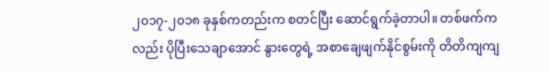၂၀၁၇-၂၀၁၈ ခုနှစ်ကတည်းက စတင်ပြီး ဆောင်ရွက်ခဲ့တာပါ။ တစ်ဖက်ကလည်း ပိုပြီးသေချာအောင် နွားတွေရဲ့ အစာချေဖျက်နိုင်စွမ်းကို တိတိကျကျ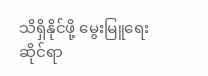သိရှိနိုင်ဖို့ မွေးမြူရေးဆိုင်ရာ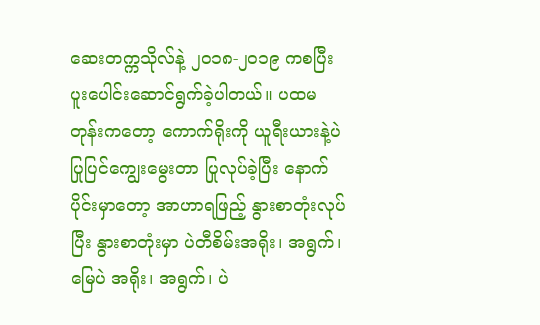ဆေးတက္ကသိုလ်နဲ့ ၂၀၁၈-၂၀၁၉ ကစပြီး ပူးပေါင်းဆောင်ရွက်ခဲ့ပါတယ်။ ပထမတုန်းကတော့ ကောက်ရိုးကို ယူရီးယားနဲ့ပဲပြုပြင်ကျွေးမွေးတာ ပြုလုပ်ခဲ့ပြီး နောက်ပိုင်းမှာတော့ အာဟာရဖြည့် နွားစာတုံးလုပ်ပြီး နွားစာတုံးမှာ ပဲတီစိမ်းအရိုး၊ အရွက်၊ မြေပဲ အရိုး၊ အရွက်၊ ပဲ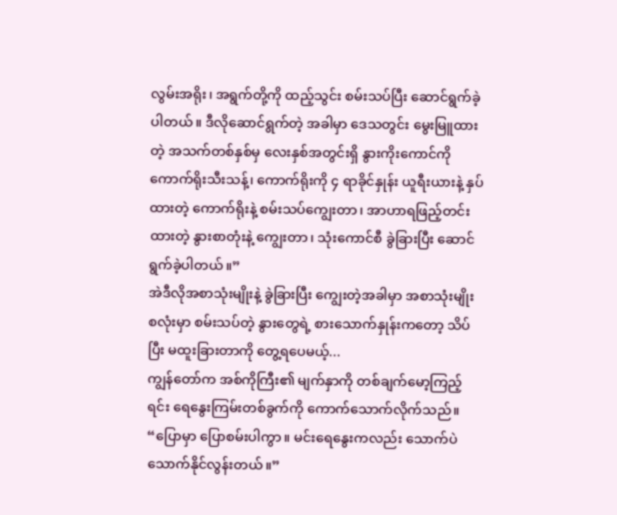လွမ်းအရိုး၊ အရွက်တို့ကို ထည့်သွင်း စမ်းသပ်ပြီး ဆောင်ရွက်ခဲ့ပါတယ်။ ဒီလိုဆောင်ရွက်တဲ့ အခါမှာ ဒေသတွင်း မွေးမြူထားတဲ့ အသက်တစ်နှစ်မှ လေးနှစ်အတွင်းရှိ နွားကိုးကောင်ကို ကောက်ရိုးသီးသန့်၊ ကောက်ရိုးကို ၄ ရာခိုင်နှုန်း ယူရီးယားနဲ့ နှပ်ထားတဲ့ ကောက်ရိုးနဲ့ စမ်းသပ်ကျွေးတာ၊ အာဟာရဖြည့်တင်းထားတဲ့ နွားစာတုံးနဲ့ ကျွေးတာ၊ သုံးကောင်စီ ခွဲခြားပြီး ဆောင်ရွက်ခဲ့ပါတယ်။”
အဲဒီလိုအစာသုံးမျိုးနဲ့ ခွဲခြားပြီး ကျွေးတဲ့အခါမှာ အစာသုံးမျိုး စလုံးမှာ စမ်းသပ်တဲ့ နွားတွေရဲ့ စားသောက်နှုန်းကတော့ သိပ်ပြီး မထူးခြားတာကို တွေ့ရပေမယ့်...
ကျွန်တော်က အစ်ကိုကြီး၏ မျက်နှာကို တစ်ချက်မော့ကြည့်ရင်း ရေနွေးကြမ်းတစ်ခွက်ကို ကောက်သောက်လိုက်သည်။
“ပြောမှာ ပြောစမ်းပါကွာ။ မင်းရေနွေးကလည်း သောက်ပဲ သောက်နိုင်လွန်းတယ်။”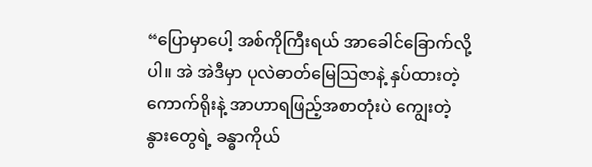“ပြောမှာပေါ့ အစ်ကိုကြီးရယ် အာခေါင်ခြောက်လို့ပါ။ အဲ အဲဒီမှာ ပုလဲဓာတ်မြေသြဇာနဲ့ နှပ်ထားတဲ့ကောက်ရိုးနဲ့ အာဟာရဖြည့်အစာတုံးပဲ ကျွေးတဲ့ နွားတွေရဲ့ ခန္ဓာကိုယ်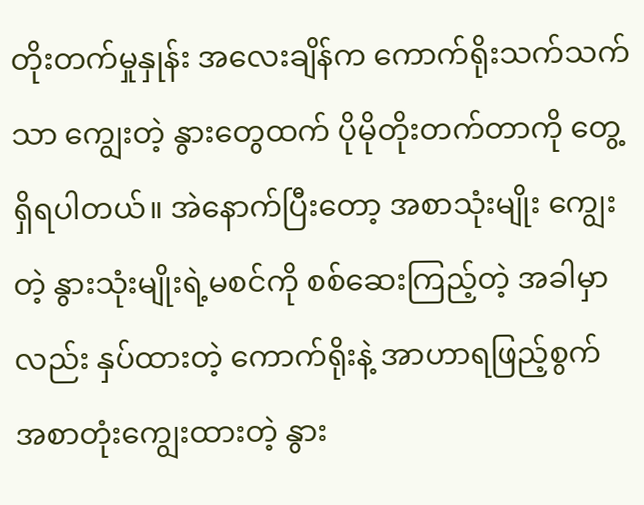တိုးတက်မှုနှုန်း အလေးချိန်က ကောက်ရိုးသက်သက်သာ ကျွေးတဲ့ နွားတွေထက် ပိုမိုတိုးတက်တာကို တွေ့ရှိရပါတယ်။ အဲနောက်ပြီးတော့ အစာသုံးမျိုး ကျွေးတဲ့ နွားသုံးမျိုးရဲ့မစင်ကို စစ်ဆေးကြည့်တဲ့ အခါမှာလည်း နှပ်ထားတဲ့ ကောက်ရိုးနဲ့ အာဟာရဖြည့်စွက် အစာတုံးကျွေးထားတဲ့ နွား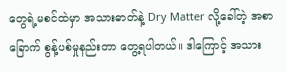တွေရဲ့မစင်ထဲမှာ အသားဓာတ်နဲ့ Dry Matter လို့ခေါ်တဲ့ အစာခြောက် စွန့်ပစ်မှုနည်းတာ တွေ့ရပါတယ်။ ဒါကြောင့် အသား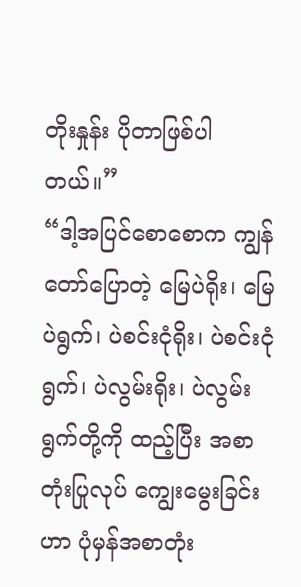တိုးနှုန်း ပိုတာဖြစ်ပါတယ်။”
“ဒါ့အပြင်စောစောက ကျွန်တော်ပြောတဲ့ မြေပဲရိုး၊ မြေပဲရွက်၊ ပဲစင်းငုံရိုး၊ ပဲစင်းငုံရွက်၊ ပဲလွမ်းရိုး၊ ပဲလွမ်းရွက်တို့ကို ထည့်ပြီး အစာတုံးပြုလုပ် ကျွေးမွေးခြင်းဟာ ပုံမှန်အစာတုံး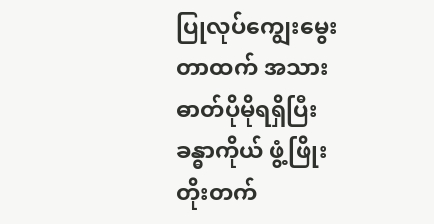ပြုလုပ်ကျွေးမွေးတာထက် အသားဓာတ်ပိုမိုရရှိပြီး ခန္ဓာကိုယ် ဖွံ့ဖြိုးတိုးတက်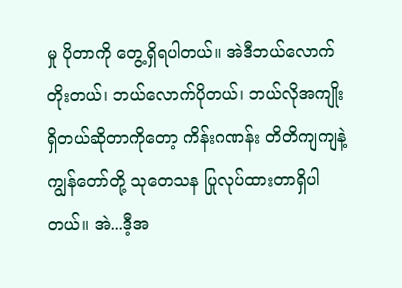မှု ပိုတာကို တွေ့ရှိရပါတယ်။ အဲဒီဘယ်လောက် တိုးတယ်၊ ဘယ်လောက်ပိုတယ်၊ ဘယ်လိုအကျိုး ရှိတယ်ဆိုတာကိုတော့ ကိန်းဂဏန်း တိတိကျကျနဲ့ ကျွန်တော်တို့ သုတေသန ပြုလုပ်ထားတာရှိပါတယ်။ အဲ...ဒီ့အ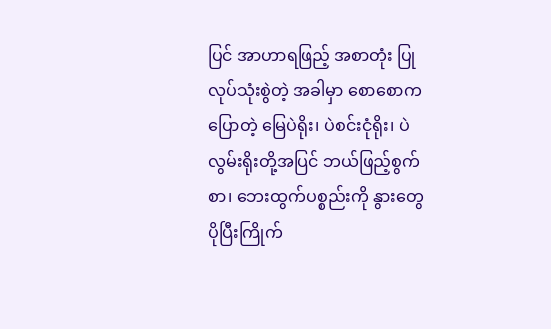ပြင် အာဟာရဖြည့် အစာတုံး ပြုလုပ်သုံးစွဲတဲ့ အခါမှာ စောစောကပြောတဲ့ မြေပဲရိုး၊ ပဲစင်းငုံရိုး၊ ပဲလွမ်းရိုးတို့အပြင် ဘယ်ဖြည့်စွက်စာ၊ ဘေးထွက်ပစ္စည်းကို နွားတွေပိုပြီးကြိုက်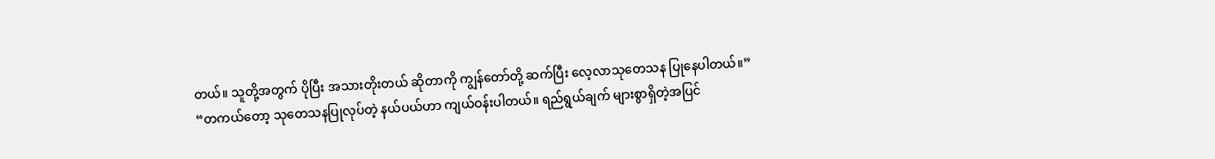တယ်။ သူတို့အတွက် ပိုပြီး အသားတိုးတယ် ဆိုတာကို ကျွန်တော်တို့ ဆက်ပြီး လေ့လာသုတေသန ပြုနေပါတယ်။”
“တကယ်တော့ သုတေသနပြုလုပ်တဲ့ နယ်ပယ်ဟာ ကျယ်ဝန်းပါတယ်။ ရည်ရွယ်ချက် များစွာရှိတဲ့အပြင်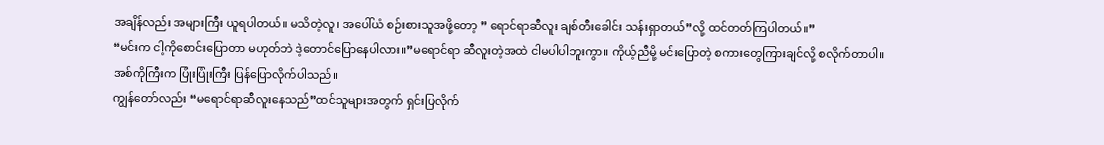အချိန်လည်း အများကြီး ယူရပါတယ်။ မသိတဲ့လူ၊ အပေါ်ယံ စဉ်းစားသူအဖို့တော့ ” ရောင်ရာဆီလူး ချစ်တီးခေါင်း သန်းရှာတယ်”လို့ ထင်တတ်ကြပါတယ်။”
“မင်းက ငါ့ကိုစောင်းပြောတာ မဟုတ်ဘဲ ဒဲ့တောင်ပြောနေပါလား။”မရောင်ရာ ဆီလူးတဲ့အထဲ ငါမပါပါဘူးကွာ။ ကိုယ့်ညီမို့ မင်းပြောတဲ့ စကားတွေကြားချင်လို့ စလိုက်တာပါ။
အစ်ကိုကြီးက ပြုံးပြုံးကြီး ပြန်ပြောလိုက်ပါသည်။
ကျွန်တော်လည်း “မရောင်ရာဆီလူးနေသည်”ထင်သူများအတွက် ရှင်းပြလိုက်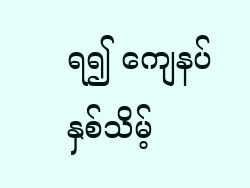ရ၍ ကျေနပ် နှစ်သိမ့်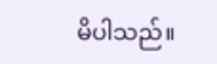မိပါသည်။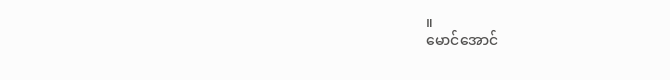။
မောင်အောင်